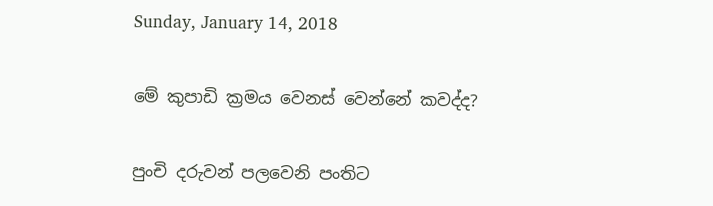Sunday, January 14, 2018

මේ කුපාඩි ක්‍රමය වෙනස් වෙන්නේ කවද්ද?

පුංචි දරුවන් පලවෙනි පංතිට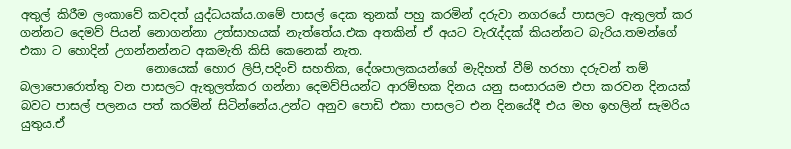අතුල් කිරීම ලංකාවේ කවදත් යුද්ධයක්ය.ගමේ පාසල් දෙක තුනක් පහු කරමින් දරුවා නගරයේ පාසලට ඇතුලත් කර ගන්නට දෙමව් පියන් නොගන්නා උත්සාහයක් නැත්තේය.එක අතකින් ඒ අයට වැරැද්දක් කියන්නට බැරිය.තමන්ගේ එකා ට හොදින් උගන්නන්නට අකමැති කිසි කෙනෙක් නැත.
                     නොයෙක් හොර ලිපි,පදිංචි සහතික, දේශපාලකයන්ගේ මැදිහත් වීම් හරහා දරුවන් තම් බලාපොරොත්තු වන පාසලට ඇතුලත්කර ගන්නා දෙමව්පියන්ට ආරම්භක දිනය යනු සංසාරයම එපා කරවන දිනයක් බවට පාසල් පලනය පත් කරමින් සිටින්නේය.උන්ට අනුව පොඩි එකා පාසලට එන දිනයේදී එය මහ ඉහලින් සැමරිය යුතුය.ඒ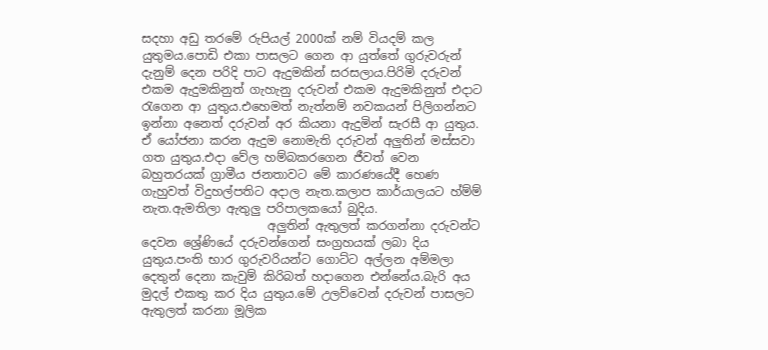සදහා අඩු තරමේ රුපියල් 2000ක් නම් වියදම් කල යුතුමය.පොඩි එකා පාසලට ගෙන ආ යුත්තේ ගුරුවරුන් දැනුම් දෙන පරිදි පාට ඇදුමකින් සරසලාය.පිරිමි දරුවන් එකම ඇදුමකිනුත් ගැහැනු දරුවන් එකම ඇදුමකිනුත් එදාට රැගෙන ආ යුතුය.එහෙමත් නැත්නම් නවකයන් පිලිගන්නට ඉන්නා අනෙත් දරුවන් අර කියනා ඇදුමින් සැරසී ආ යුතුය. ඒ යෝජනා කරන ඇදුම නොමැති දරුවන් අලුතින් මස්සවා ගත යුතුය.එදා වේල හම්බකරගෙන ජීවත් වෙන බහුතරයක් ග්‍රාමීය ජනතාවට මේ කාරණයේදී හෙණ ගැහුවත් විදුහල්පතිට අදාල නැත.කලාප කාර්යාලයට හ්ම්ම් නැත.ඇමතිලා ඇතුලු පරිපාලකයෝ බුදිය.
                     අලුතින් ඇතුලත් කරගන්නා දරුවන්ට දෙවන ශ්‍රේණියේ දරුවන්ගෙන් සංග්‍රහයක් ලබා දිය යුතුය.පංති භාර ගුරුවරියන්ට ගොට්ට අල්ලන අම්මලා දෙතුන් දෙනා කැවුම් කිරිබත් හදාගෙන එන්නේය.බැරි අය මුදල් එකතු කර දිය යුතුය.මේ උලව්වෙන් දරුවන් පාසලට ඇතුලත් කරනා මූලික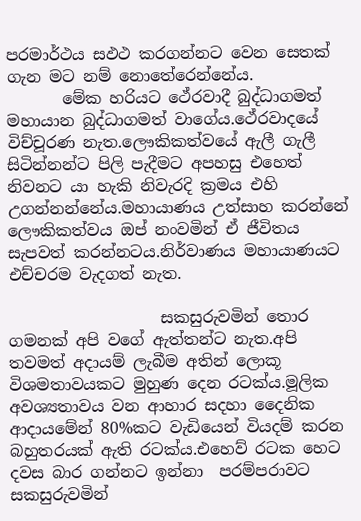පරමාර්ථය සඵථ කරගන්නට වෙන සෙතක් ගැන මට නම් නොතේරෙන්නේය.
       මේක හරියට ථේරවාදී බුද්ධාගමත් මහායාන බුද්ධාගමත් වාගේය.ථේරවාදයේ විච්චූරණ නැත.ලෞකිකත්වයේ ඇලී ගැලී සිටින්නන්ට පිලි පැදීමට අපහසු එහෙත් නිවනට යා හැකි නිවැරදි ක්‍රමය එහි උගන්නන්නේය.මහායාණ‍ය උත්සාහ කරන්නේ ලෞකිකත්වය ඔප් නංවමින් ඒ ජීවිතය සැපවත් කරන්නටය.නිර්වාණය මහායාණයට එච්චරම වැදගත් නැත.

                   සකසුරුවමින් තොර ගමනක් අපි වගේ ඇත්තන්ට නැත.අපි තවමත් අදායම් ලැබීම අතින් ලොකූ විශමතාවයකට මුහුණ දෙන රටක්ය.මූලික අවශ්‍යතාවය වන ආහාර සදහා දෛනික ආදායමේන් 80%කට වැඩියෙන් වියදම් කරන බහුතරයක් ඇති රටක්ය.එහෙව් රටක හෙට දවස බාර ගන්නට ඉන්නා  පරම්පරාවට සකසුරුවමින්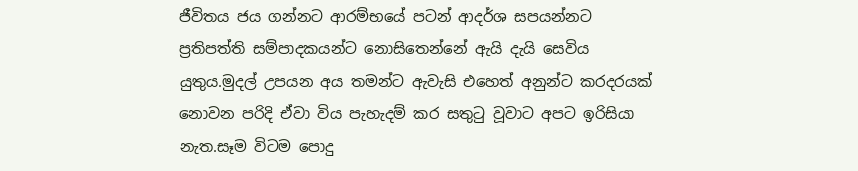ජීවිතය ජය ගන්නට ආරම්භයේ පටන් ආදර්ශ සපයන්නට ප්‍රතිපත්ති සම්පාදකයන්ට නොසිතෙන්නේ ඇයි දැයි සෙවිය යුතුය.මුදල් උපයන අය තමන්ට ඇවැසි එහෙත් අනුන්ට කරදරයක් නොවන පරිදි ඒවා විය පැහැදම් කර සතුටු වූවාට අපට ඉරිසියා නැත.සෑම විටම පොදු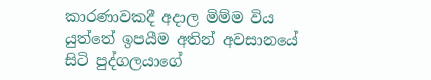කාරණාවකදී අදාල මිම්ම විය යුත්තේ ඉපයීම අතින් අවසානයේ සිටි පුද්ගලයාගේ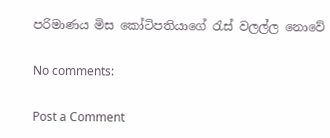පරිමාණය මිස කෝටිපතියාගේ රැස් වලල්ල නොවේ

No comments:

Post a Comment